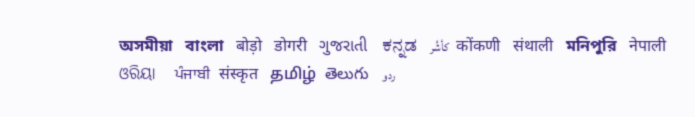অসমীয়া   বাংলা   बोड़ो   डोगरी   ગુજરાતી   ಕನ್ನಡ   كأشُر   कोंकणी   संथाली   মনিপুরি   नेपाली   ଓରିୟା   ਪੰਜਾਬੀ   संस्कृत   தமிழ்  తెలుగు   ردو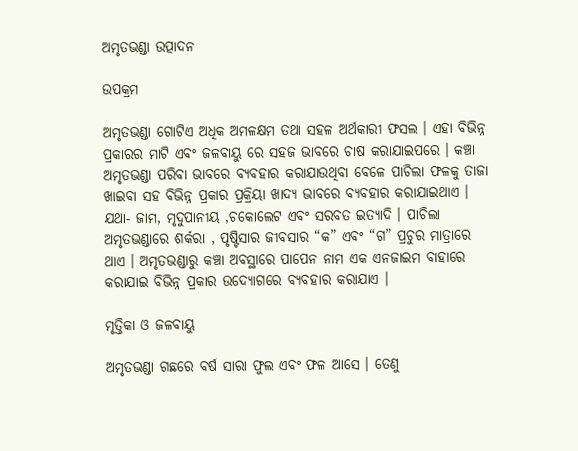ଅମୃତଭଣ୍ଡା ଉତ୍ପାଦନ

ଉପକ୍ରମ

ଅମୃତଭଣ୍ଡା ଗୋଟିଏ ଅଧିକ ଅମଳକ୍ଷମ ତଥା ସହଳ ଅର୍ଥକାରୀ ଫସଲ । ଏହା ବିଭିନ୍ନ ପ୍ରକାରର ମାଟି ଏବଂ ଜଳବାୟୁ ରେ ସହଜ ଭାବରେ ଚାଷ କରାଯାଇପରେ । କଞ୍ଚା ଅମୃତଭଣ୍ଡା ପରିବା ଭାବରେ ବ୍ୟବହାର କରାଯାଉଥିବା ବେଳେ ପାଚିଲା ଫଳକୁ ତାଜା ଖାଇବା ସହ ବିଭିନ୍ନ ପ୍ରକାର ପ୍ରକ୍ରିୟା ଖାଦ୍ୟ ଭାବରେ ବ୍ୟବହାର କରାଯାଇଥାଏ । ଯଥା- ଜାମ, ମୃଦୁପାନୀୟ ,ଚକୋଲେଟ ଏବଂ ସରବତ ଇତ୍ୟାଦି । ପାଚିଲା ଅମୃତଭଣ୍ଡାରେ ଶର୍କରା , ପୃଷ୍ଟିସାର ଜୀବସାର “କ” ଏବଂ “ଗ” ପ୍ରଚୁର ମାତ୍ରାରେ ଥାଏ । ଅମୃତଭଣ୍ଡାରୁ କଞ୍ଚା ଅବସ୍ଥାରେ ପାପେନ ନାମ ଏକ ଏନଜାଇମ ବାହାରେ କରାଯାଇ ବିଭିନ୍ନ ପ୍ରକାର ଉଦ୍ୟୋଗରେ ବ୍ୟବହାର କରାଯାଏ ।

ମୃତ୍ତିକା ଓ ଜଳବାୟୁ

ଅମୃତଭଣ୍ଡା ଗଛରେ ବର୍ଷ ସାରା ଫୁଲ ଏବଂ ଫଳ ଆସେ । ତେଣୁ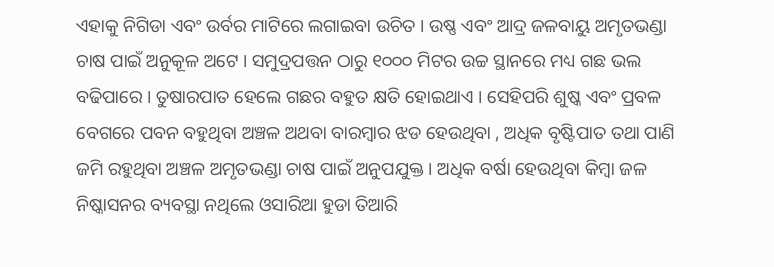ଏହାକୁ ନିଗିଡା ଏବଂ ଉର୍ବର ମାଟିରେ ଲଗାଇବା ଉଚିତ । ଉଷ୍ଣ ଏବଂ ଆଦ୍ର ଜଳବାୟୁ ଅମୃତଭଣ୍ଡା ଚାଷ ପାଇଁ ଅନୁକୂଳ ଅଟେ । ସମୁଦ୍ରପତ୍ତନ ଠାରୁ ୧୦୦୦ ମିଟର ଉଚ୍ଚ ସ୍ଥାନରେ ମଧ୍ୟ ଗଛ ଭଲ ବଢିପାରେ । ତୁଷାରପାତ ହେଲେ ଗଛର ବହୁତ କ୍ଷତି ହୋଇଥାଏ । ସେହିପରି ଶୁଷ୍କ ଏବଂ ପ୍ରବଳ ବେଗରେ ପବନ ବହୁଥିବା ଅଞ୍ଚଳ ଅଥବା ବାରମ୍ବାର ଝଡ ହେଉଥିବା , ଅଧିକ ବୃଷ୍ଟିପାତ ତଥା ପାଣି ଜମି ରହୁଥିବା ଅଞ୍ଚଳ ଅମୃତଭଣ୍ଡା ଚାଷ ପାଇଁ ଅନୁପଯୁକ୍ତ । ଅଧିକ ବର୍ଷା ହେଉଥିବା କିମ୍ବା ଜଳ ନିଷ୍କାସନର ବ୍ୟବସ୍ଥା ନଥିଲେ ଓସାରିଆ ହୁଡା ତିଆରି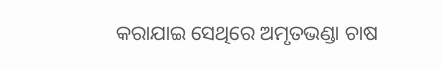କରାଯାଇ ସେଥିରେ ଅମୃତଭଣ୍ଡା ଚାଷ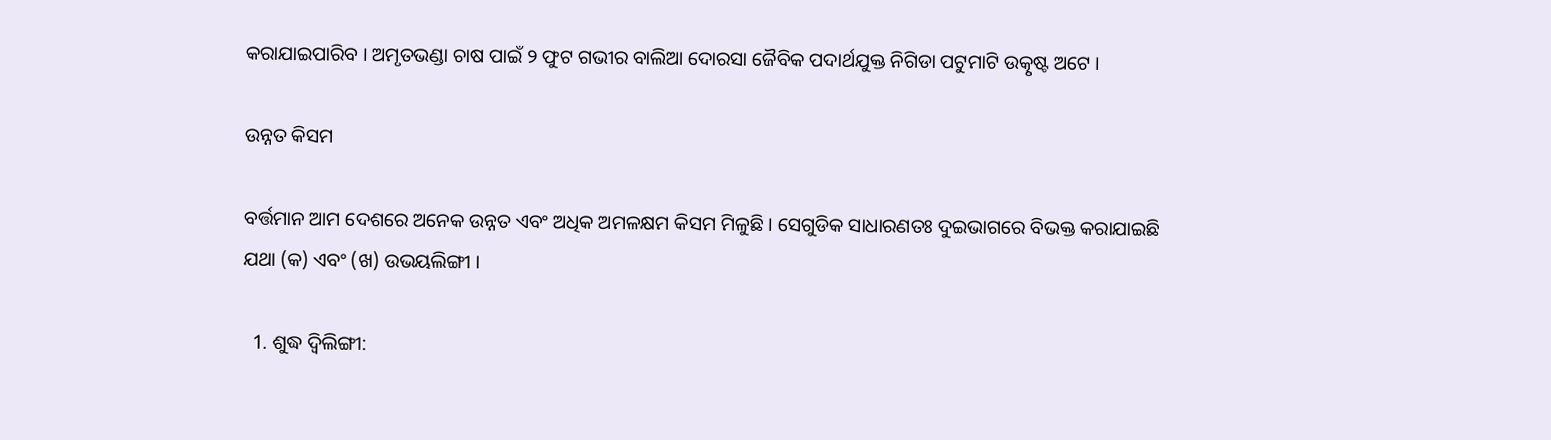କରାଯାଇପାରିବ । ଅମୃତଭଣ୍ଡା ଚାଷ ପାଇଁ ୨ ଫୁଟ ଗଭୀର ବାଲିଆ ଦୋରସା ଜୈବିକ ପଦାର୍ଥଯୁକ୍ତ ନିଗିଡା ପଟୁମାଟି ଉତ୍କୃଷ୍ଟ ଅଟେ ।

ଉନ୍ନତ କିସମ

ବର୍ତ୍ତମାନ ଆମ ଦେଶରେ ଅନେକ ଉନ୍ନତ ଏବଂ ଅଧିକ ଅମଳକ୍ଷମ କିସମ ମିଳୁଛି । ସେଗୁଡିକ ସାଧାରଣତଃ ଦୁଇଭାଗରେ ବିଭକ୍ତ କରାଯାଇଛି ଯଥା (କ) ଏବଂ (ଖ) ଉଭୟଲିଙ୍ଗୀ ।

  1. ଶୁଦ୍ଧ ଦ୍ଵିଲିଙ୍ଗୀ: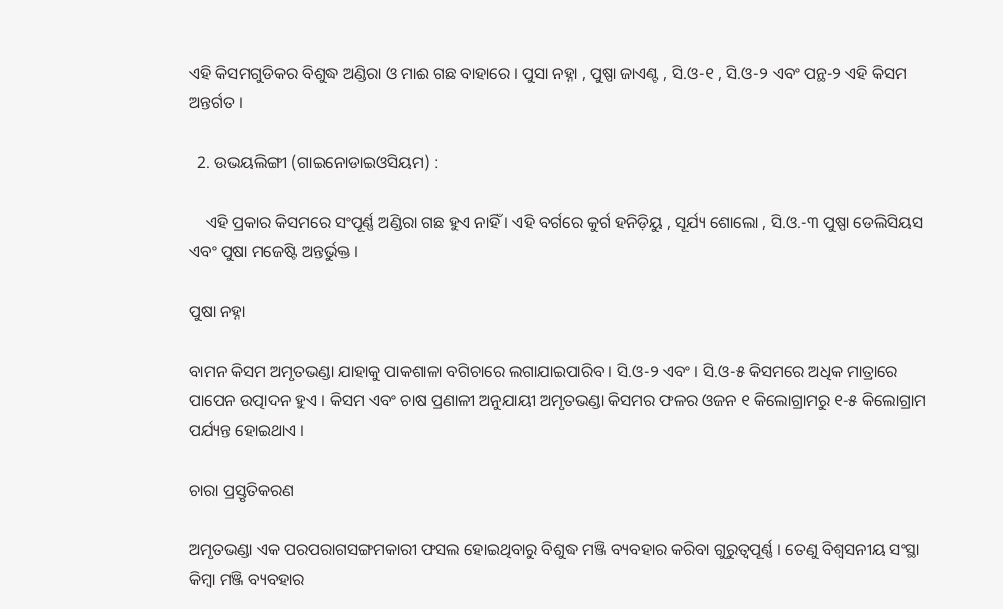ଏହି କିସମଗୁଡିକର ବିଶୁଦ୍ଧ ଅଣ୍ଡିରା ଓ ମାଈ ଗଛ ବାହାରେ । ପୁସା ନହ୍ନା , ପୁଷ୍ପା ଜାଏଣ୍ଟ , ସି.ଓ-୧ , ସି.ଓ-୨ ଏବଂ ପନ୍ଥ-୨ ଏହି କିସମ ଅନ୍ତର୍ଗତ ।

  2. ଉଭୟଲିଙ୍ଗୀ (ଗାଇନୋଡାଇଓସିୟମ) :

    ଏହି ପ୍ରକାର କିସମରେ ସଂପୂର୍ଣ୍ଣ ଅଣ୍ଡିରା ଗଛ ହୁଏ ନାହିଁ । ଏହି ବର୍ଗରେ କୁର୍ଗ ହନିଡ଼ିୟୁ , ସୂର୍ଯ୍ୟ ଶୋଲୋ , ସି.ଓ.-୩ ପୁଷ୍ପା ଡେଲିସିୟସ ଏବଂ ପୁଷା ମଜେଷ୍ଟି ଅନ୍ତର୍ଭୁକ୍ତ ।

ପୁଷା ନହ୍ନା

ବାମନ କିସମ ଅମୃତଭଣ୍ଡା ଯାହାକୁ ପାକଶାଳା ବଗିଚାରେ ଲଗାଯାଇପାରିବ । ସି.ଓ-୨ ଏବଂ । ସି.ଓ-୫ କିସମରେ ଅଧିକ ମାତ୍ରାରେ ପାପେନ ଉତ୍ପାଦନ ହୁଏ । କିସମ ଏବଂ ଚାଷ ପ୍ରଣାଳୀ ଅନୁଯାୟୀ ଅମୃତଭଣ୍ଡା କିସମର ଫଳର ଓଜନ ୧ କିଲୋଗ୍ରାମରୁ ୧-୫ କିଲୋଗ୍ରାମ ପର୍ଯ୍ୟନ୍ତ ହୋଇଥାଏ ।

ଚାରା ପ୍ରସ୍ତୃତିକରଣ

ଅମୃତଭଣ୍ଡା ଏକ ପରପରାଗସଙ୍ଗମକାରୀ ଫସଲ ହୋଇଥିବାରୁ ବିଶୁଦ୍ଧ ମଞ୍ଜି ବ୍ୟବହାର କରିବା ଗୁରୁତ୍ଵପୂର୍ଣ୍ଣ । ତେଣୁ ବିଶ୍ଵସନୀୟ ସଂସ୍ଥା କିମ୍ବା ମଞ୍ଜି ବ୍ୟବହାର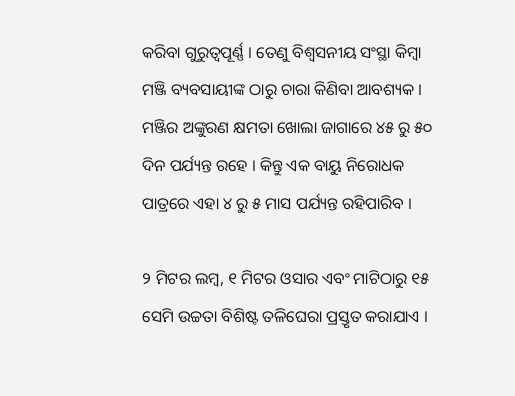କରିବା ଗୁରୁତ୍ଵପୂର୍ଣ୍ଣ । ତେଣୁ ବିଶ୍ଵସନୀୟ ସଂସ୍ଥା କିମ୍ବା ମଞ୍ଜି ବ୍ୟବସାୟୀଙ୍କ ଠାରୁ ଚାରା କିଣିବା ଆବଶ୍ୟକ । ମଞ୍ଜିର ଅଙ୍କୁରଣ କ୍ଷମତା ଖୋଲା ଜାଗାରେ ୪୫ ରୁ ୫୦ ଦିନ ପର୍ଯ୍ୟନ୍ତ ରହେ । କିନ୍ତୁ ଏକ ବାୟୁ ନିରୋଧକ ପାତ୍ରରେ ଏହା ୪ ରୁ ୫ ମାସ ପର୍ଯ୍ୟନ୍ତ ରହିପାରିବ ।

୨ ମିଟର ଲମ୍ବ, ୧ ମିଟର ଓସାର ଏବଂ ମାଟିଠାରୁ ୧୫ ସେମି ଉଚ୍ଚତା ବିଶିଷ୍ଟ ତଳିଘେରା ପ୍ରସ୍ତୃତ କରାଯାଏ ।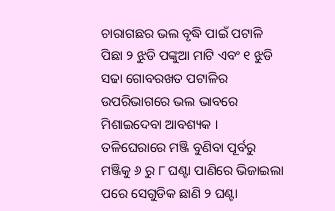ଚାରାଗଛର ଭଲ ବୃଦ୍ଧି ପାଇଁ ପଟାଳି ପିଛା ୨ ଝୁଡି ପଙ୍କୁଆ ମାଟି ଏବଂ ୧ ଝୁଡି ସଢା ଗୋବରଖତ ପଟାଳିର ଉପରିଭାଗରେ ଭଲ ଭାବରେ ମିଶାଇଦେବା ଆବଶ୍ୟକ । ତଳିଘେରାରେ ମଞ୍ଜି ବୁଣିବା ପୂର୍ବରୁ ମଞ୍ଜିକୁ ୬ ରୁ ୮ ଘଣ୍ଟା ପାଣିରେ ଭିଜାଇଲା ପରେ ସେଗୁଡିକ ଛାଣି ୨ ଘଣ୍ଟା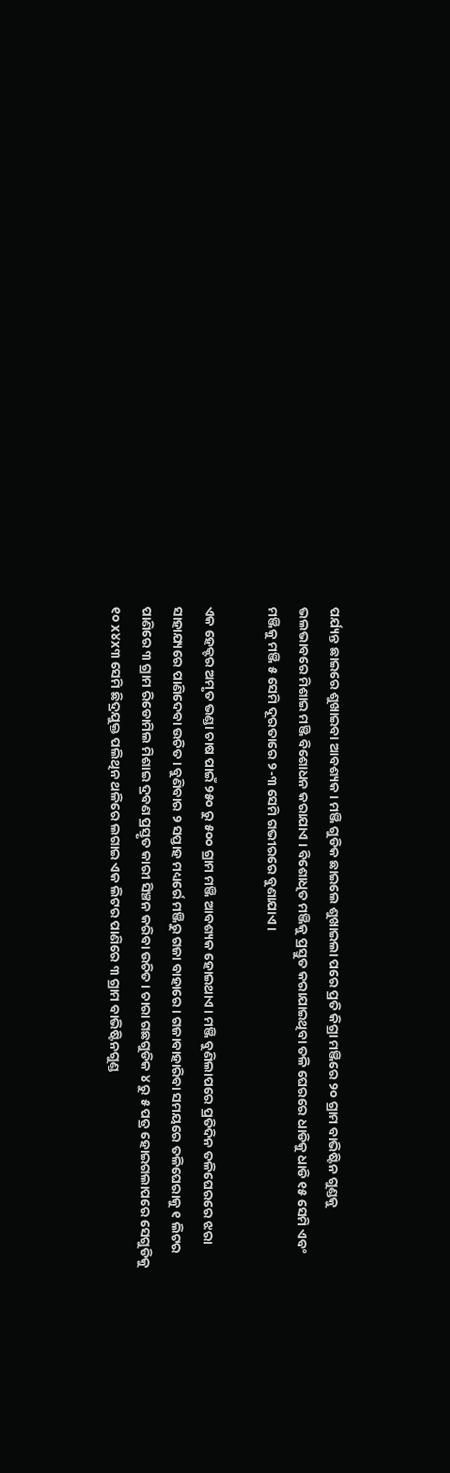ପର୍ଯ୍ୟନ୍ତ ଛାଇରେ ଶୁଖାଇବା ଆବଶ୍ୟକ । ମଞ୍ଜି ଗୁଡିକ ଛାଇଲେ ଶୁଖାଇଲା ପରେ ପ୍ରତି କିଗ୍ରା ମଞ୍ଜିରେ ୨୦ ଗ୍ରାମ ବାଭିଷ୍ଟିନ ଗୁଣ୍ଡକୁ ଭଲଭାବରେ ମିଶାଇ ମଞ୍ଜି ବିଶୋଧନ କରାଯାଏ । ବିଶୋଧିତ ମଞ୍ଜିକୁ ପ୍ରସ୍ତୁତ କରାଯାଇଥିବା ତଳି ଘେରରେ ଧାଡିକୁ ଧାଡି ୧୫ ସେମି ଏବଂ ମଞ୍ଜିକୁ ମଞ୍ଜି ୫ ସେମି ଦୂରତାରେ ୨-୩ ସେମି ଗଭୀରରେ ବୁଣାଯାଏ ।

ଏକ ହେକ୍ଟର ଅମୃତ ଭଣ୍ଡା ଚାଷ ପାଇଁ ୨୫୦ ରୁ ୫୦୦ ଗ୍ରାମ ମଞ୍ଜି ଆବଶ୍ୟକ ହୋଇଥାଏ । ମଞ୍ଜି ବୁଣିଲାପରେ ପ୍ରତିଦିନ ତଳିଘେରରେ ଝରା ସାହାଯ୍ୟରେ ପାଣିଦେବା ଉଚିତ । ବୁଣିବାର ୨ ସପ୍ତାହ ମଧ୍ୟର୍ରେ ମଞ୍ଜିରୁ ଗଜା ବାହାରେ । ଗଜାବାହାରିବା ସମୟରେ ତଳିଘେରାକୁ ୧ ଲିଟର ପାଣିରେ ୩ ଗ୍ରାମ ରିଡୋମିଲ ମିଶାଇ ଦ୍ରବଣ ପ୍ରସ୍ତୃତ କାରୀ ସିଞ୍ଚନ କରିବା ଉଚିତ । ଚାରା ଗଛଗୁଡିକ ୪ ରୁ ୫ ପତ୍ର ହୋଇଗଲାପରେ ସେଗୁଡିକୁ ୧୦ x୪x୩ ସେମି ଛିଦ୍ରଯୁକ୍ତ ପଲିଥିନ ଥଳିରେ ଲଗାଇ ଏକ ଲିଟର ପାଣିରେ ୩ ଗ୍ରାମ ବାଭିଷ୍ଟିନଗୁଣ୍ଡ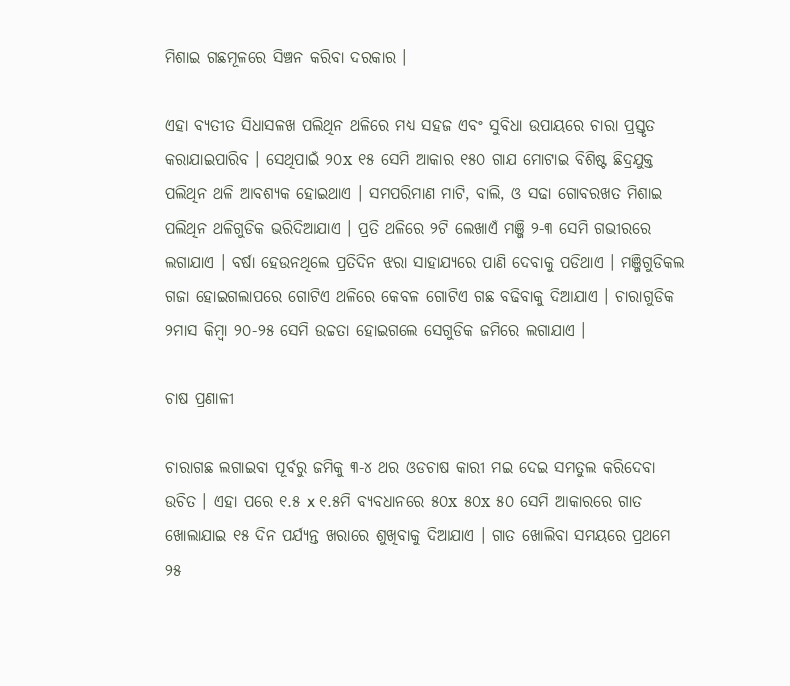ମିଶାଇ ଗଛମୂଳରେ ସିଞ୍ଚନ କରିବା ଦରକାର ।

ଏହା ବ୍ୟତୀତ ସିଧାସଳଖ ପଲିଥିନ ଥଳିରେ ମଧ୍ୟ ସହଜ ଏବଂ ସୁବିଧା ଉପାୟରେ ଚାରା ପ୍ରସ୍ତୃତ କରାଯାଇପାରିବ । ସେଥିପାଇଁ ୨୦x ୧୫ ସେମି ଆକାର ୧୫୦ ଗାଯ ମୋଟାଇ ବିଶିଷ୍ଟ ଛିଦ୍ରଯୁକ୍ତ ପଲିଥିନ ଥଳି ଆବଶ୍ୟକ ହୋଇଥାଏ । ସମପରିମାଣ ମାଟି, ବାଲି, ଓ ସଢା ଗୋବରଖତ ମିଶାଇ ପଲିଥିନ ଥଳିଗୁଡିକ ଭରିଦିଆଯାଏ । ପ୍ରତି ଥଳିରେ ୨ଟି ଲେଖାଏଁ ମଞ୍ଜି ୨-୩ ସେମି ଗଭୀରରେ ଲଗାଯାଏ । ବର୍ଷା ହେଉନଥିଲେ ପ୍ରତିଦିନ ଝରା ସାହାଯ୍ୟରେ ପାଣି ଦେବାକୁ ପଡିଥାଏ । ମଞ୍ଜିଗୁଡିକଲ ଗଜା ହୋଇଗଲାପରେ ଗୋଟିଏ ଥଳିରେ କେବଳ ଗୋଟିଏ ଗଛ ବଢିବାକୁ ଦିଆଯାଏ । ଚାରାଗୁଡିକ ୨ମାସ କିମ୍ବା ୨୦-୨୫ ସେମି ଉଚ୍ଚତା ହୋଇଗଲେ ସେଗୁଡିକ ଜମିରେ ଲଗାଯାଏ ।

ଚାଷ ପ୍ରଣାଳୀ

ଚାରାଗଛ ଲଗାଇବା ପୂର୍ବରୁ ଜମିକୁ ୩-୪ ଥର ଓଡଚାଷ କାରୀ ମଇ ଦେଇ ସମତୁଲ କରିଦେବା ଉଚିତ । ଏହା ପରେ ୧.୫ x ୧.୫ମି ବ୍ୟବଧାନରେ ୫୦x ୫୦x ୫୦ ସେମି ଆକାରରେ ଗାତ ଖୋଲାଯାଇ ୧୫ ଦିନ ପର୍ଯ୍ୟନ୍ତ ଖରାରେ ଶୁଖିବାକୁ ଦିଆଯାଏ । ଗାତ ଖୋଲିବା ସମୟରେ ପ୍ରଥମେ ୨୫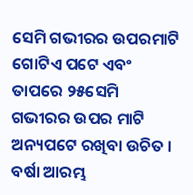ସେମି ଗଭୀରର ଉପରମାଟି ଗୋଟିଏ ପଟେ ଏବଂ ତାପରେ ୨୫ସେମି ଗଭୀରର ଉପର ମାଟି ଅନ୍ୟପଟେ ରଖିବା ଉଚିତ । ବର୍ଷା ଆରମ୍ଭ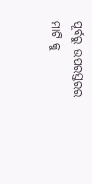ପୂର୍ବରୁ ଉପରସ୍ତରର ମାଟି କୁ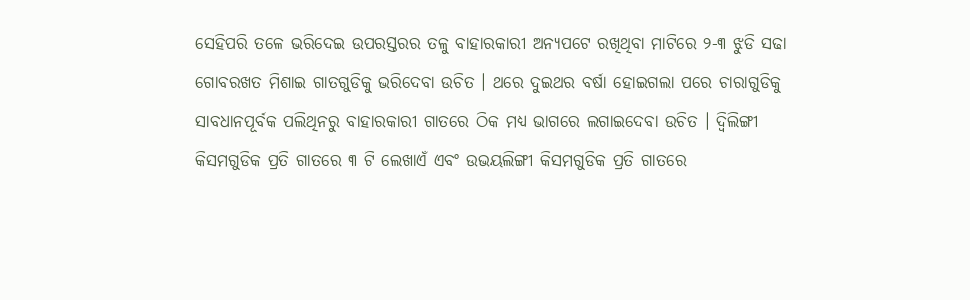ସେହିପରି ତଳେ ଭରିଦେଇ ଉପରସ୍ତରର ତଳୁ ବାହାରକାରୀ ଅନ୍ୟପଟେ ରଖିଥିବା ମାଟିରେ ୨-୩ ଝୁଡି ସଢା ଗୋବରଖତ ମିଶାଇ ଗାତଗୁଡିକୁ ଭରିଦେବା ଉଚିତ । ଥରେ ଦୁଇଥର ବର୍ଷା ହୋଇଗଲା ପରେ ଚାରାଗୁଡିକୁ ସାବଧାନପୂର୍ବକ ପଲିଥିନରୁ ବାହାରକାରୀ ଗାତରେ ଠିକ ମଧ୍ୟ ଭାଗରେ ଲଗାଇଦେବା ଉଚିତ । ଦ୍ଵିଲିଙ୍ଗୀ କିସମଗୁଡିକ ପ୍ରତି ଗାତରେ ୩ ଟି ଲେଖାଏଁ ଏବଂ ଉଭୟଲିଙ୍ଗୀ କିସମଗୁଡିକ ପ୍ରତି ଗାତରେ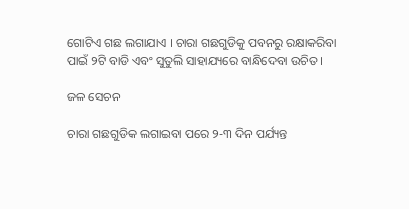ଗୋଟିଏ ଗଛ ଲଗାଯାଏ । ଚାରା ଗଛଗୁଡିକୁ ପବନରୁ ରକ୍ଷାକରିବା ପାଇଁ ୨ଟି ବାଡି ଏବଂ ସୁତୁଲି ସାହାଯ୍ୟରେ ବାନ୍ଧିଦେବା ଉଚିତ ।

ଜଳ ସେଚନ

ଚାରା ଗଛଗୁଡିକ ଲଗାଇବା ପରେ ୨-୩ ଦିନ ପର୍ଯ୍ୟନ୍ତ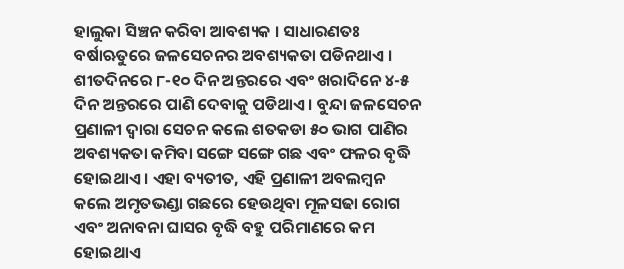ହାଲୁକା ସିଞ୍ଚନ କରିବା ଆବଶ୍ୟକ । ସାଧାରଣତଃ ବର୍ଷାଋତୁରେ ଜଳସେଚନର ଅବଶ୍ୟକତା ପଡିନଥାଏ । ଶୀତଦିନରେ ୮-୧୦ ଦିନ ଅନ୍ତରରେ ଏବଂ ଖରାଦିନେ ୪-୫ ଦିନ ଅନ୍ତରରେ ପାଣି ଦେବାକୁ ପଡିଥାଏ । ବୁନ୍ଦା ଜଳସେଚନ ପ୍ରଣାଳୀ ଦ୍ଵାରା ସେଚନ କଲେ ଶତକଡା ୫୦ ଭାଗ ପାଣିର ଅବଶ୍ୟକତା କମିବା ସଙ୍ଗେ ସଙ୍ଗେ ଗଛ ଏବଂ ଫଳର ବୃଦ୍ଧି ହୋଇଥାଏ । ଏହା ବ୍ୟତୀତ, ଏହି ପ୍ରଣାଳୀ ଅବଲମ୍ବନ କଲେ ଅମୃତଭଣ୍ଡା ଗଛରେ ହେଉଥିବା ମୂଳସଢା ରୋଗ ଏବଂ ଅନାବନା ଘାସର ବୃଦ୍ଧି ବହୁ ପରିମାଣରେ କମ ହୋଇଥାଏ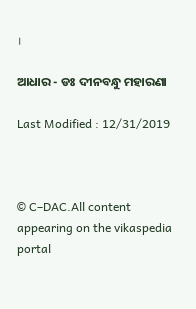।

ଆଧାର - ଡଃ ଦୀନବନ୍ଧୁ ମହାରଣା

Last Modified : 12/31/2019



© C–DAC.All content appearing on the vikaspedia portal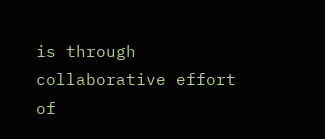is through collaborative effort of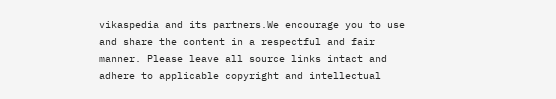vikaspedia and its partners.We encourage you to use and share the content in a respectful and fair manner. Please leave all source links intact and adhere to applicable copyright and intellectual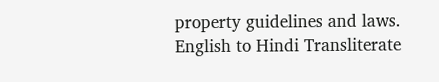property guidelines and laws.
English to Hindi Transliterate